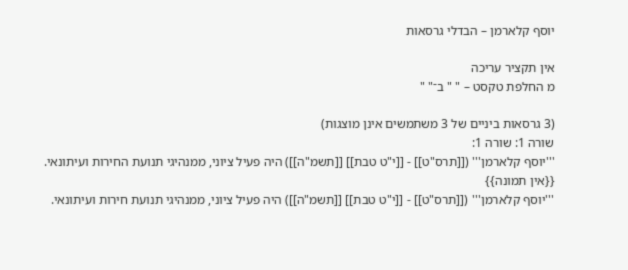יוסף קלארמן – הבדלי גרסאות

אין תקציר עריכה
מ החלפת טקסט – " " ב־" "

(3 גרסאות ביניים של 3 משתמשים אינן מוצגות)
שורה 1: שורה 1:
'''יוסף קלארמן''' ([[תרס"ט]] - [[י"ט טבת]] [[תשמ"ה]]) היה פעיל ציוני, ממנהיגי תנועת החירות ועיתונאי.
{{אין תמונה}}
'''יוסף קלארמן''' ([[תרס"ט]] - [[י"ט טבת]] [[תשמ"ה]]) היה פעיל ציוני, ממנהיגי תנועת חירות ועיתונאי.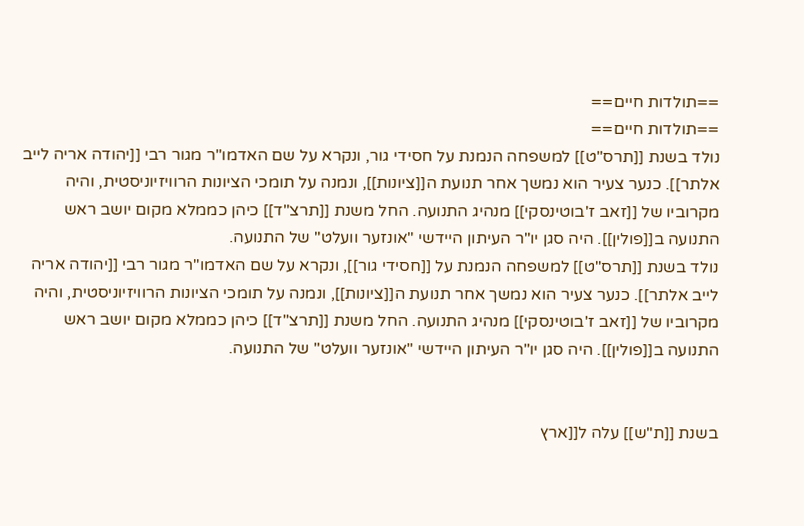==תולדות חיים==
==תולדות חיים==
נולד בשנת [[תרס"ט]] למשפחה הנמנת על חסידי גור, ונקרא על שם האדמו"ר מגור רבי [[יהודה אריה לייב אלתר]]. כנער צעיר הוא נמשך אחר תנועת ה[[ציונות]], ונמנה על תומכי הציונות הרוויזיוניסטית, והיה מקרוביו של [[זאב ז'בוטינסקי]] מנהיג התנועה. החל משנת [[תרצ"ד]] כיהן כממלא מקום יושב ראש התנועה ב[[פולין]]. היה סגן יו"ר העיתון היידשי "אונזער וועלט" של התנועה.
נולד בשנת [[תרס"ט]] למשפחה הנמנת על [[חסידי גור]], ונקרא על שם האדמו"ר מגור רבי [[יהודה אריה לייב אלתר]]. כנער צעיר הוא נמשך אחר תנועת ה[[ציונות]], ונמנה על תומכי הציונות הרוויזיוניסטית, והיה מקרוביו של [[זאב ז'בוטינסקי]] מנהיג התנועה. החל משנת [[תרצ"ד]] כיהן כממלא מקום יושב ראש התנועה ב[[פולין]]. היה סגן יו"ר העיתון היידשי "אונזער וועלט" של התנועה.


בשנת [[ת"ש]] עלה ל[[ארץ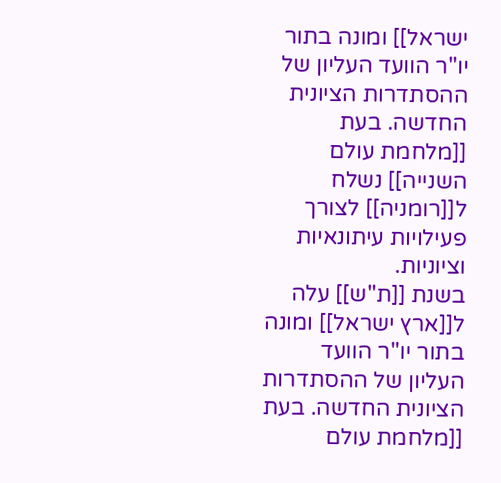ישראל]] ומונה בתור יו"ר הוועד העליון של ההסתדרות הציונית החדשה. בעת [[מלחמת עולם השנייה]] נשלח ל[[רומניה]] לצורך פעילויות עיתונאיות וציוניות.
בשנת [[ת"ש]] עלה ל[[ארץ ישראל]] ומונה בתור יו"ר הוועד העליון של ההסתדרות הציונית החדשה. בעת [[מלחמת עולם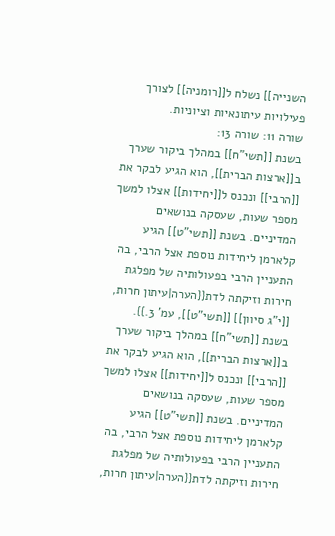השנייה]] נשלח ל[[רומניה]] לצורך פעילויות עיתונאיות וציוניות.
שורה 11: שורה 13:
בשנת [[תשי"ח]] במהלך ביקור שערך ב[[ארצות הברית]], הוא הגיע לבקר את [[הרבי]] ונכנס ל[[יחידות]] אצלו למשך מספר שעות, שעסקה בנושאים המדיניים. בשנת [[תשי"ט]] הגיע קלארמן ליחידות נוספת אצל הרבי, בה התעניין הרבי בפעולותיה של מפלגת חירות וזיקתה לדת{{הערה|עיתון חרות, [[י"ג סיוון]] [[תשי"ט]], עמ' 3.}}.
בשנת [[תשי"ח]] במהלך ביקור שערך ב[[ארצות הברית]], הוא הגיע לבקר את [[הרבי]] ונכנס ל[[יחידות]] אצלו למשך מספר שעות, שעסקה בנושאים המדיניים. בשנת [[תשי"ט]] הגיע קלארמן ליחידות נוספת אצל הרבי, בה התעניין הרבי בפעולותיה של מפלגת חירות וזיקתה לדת{{הערה|עיתון חרות,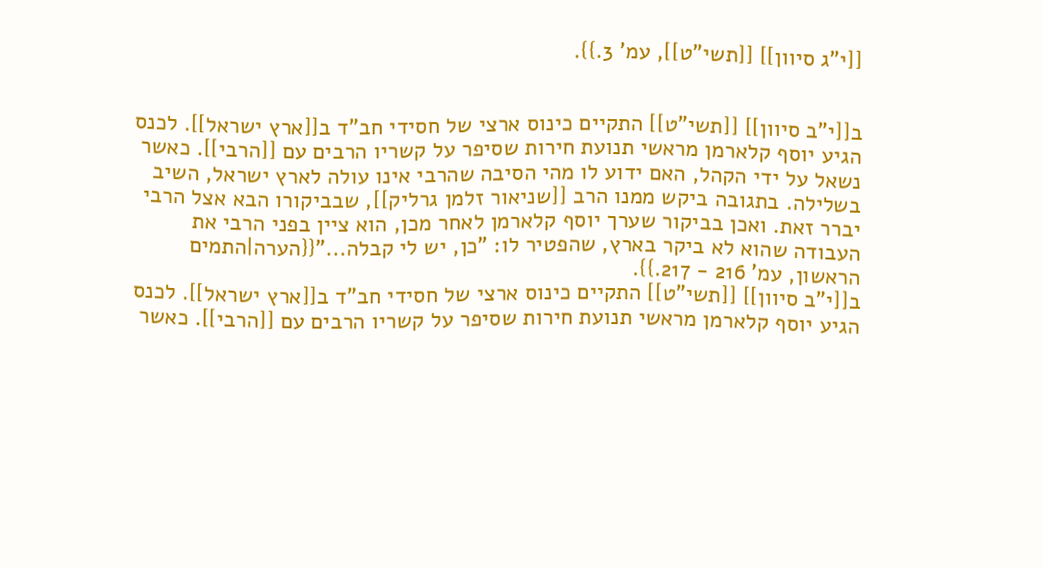[[י"ג סיוון]] [[תשי"ט]], עמ' 3.}}.


ב[[י"ב סיוון]] [[תשי"ט]] התקיים כינוס ארצי של חסידי חב"ד ב[[ארץ ישראל]]. לכנס הגיע יוסף קלארמן מראשי תנועת חירות שסיפר על קשריו הרבים עם [[הרבי]]. כאשר נשאל על ידי הקהל, האם ידוע לו מהי הסיבה שהרבי אינו עולה לארץ ישראל, השיב בשלילה. בתגובה ביקש ממנו הרב [[שניאור זלמן גרליק]], שבביקורו הבא אצל הרבי יברר זאת. ואכן בביקור שערך יוסף קלארמן לאחר מכן, הוא ציין בפני הרבי את העבודה שהוא לא ביקר בארץ, שהפטיר לו: "כן, יש לי קבלה..."{{הערה|התמים הראשון, עמ' 216 - 217.}}.
ב[[י"ב סיוון]] [[תשי"ט]] התקיים כינוס ארצי של חסידי חב"ד ב[[ארץ ישראל]]. לכנס הגיע יוסף קלארמן מראשי תנועת חירות שסיפר על קשריו הרבים עם [[הרבי]]. כאשר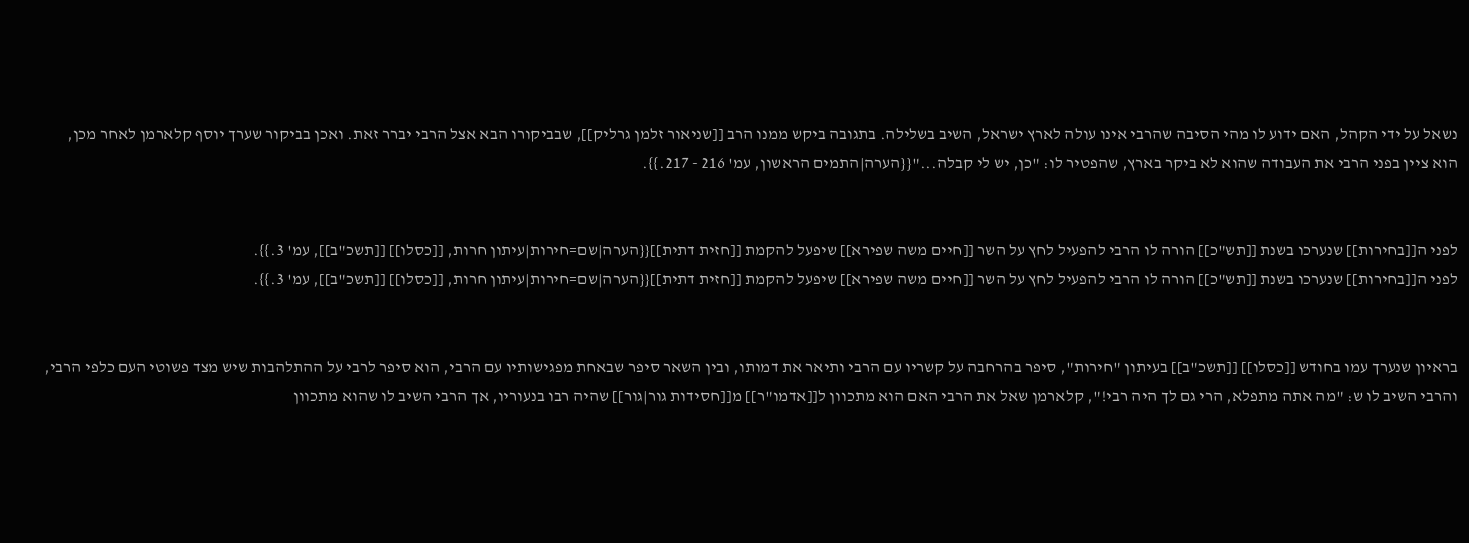נשאל על ידי הקהל, האם ידוע לו מהי הסיבה שהרבי אינו עולה לארץ ישראל, השיב בשלילה. בתגובה ביקש ממנו הרב [[שניאור זלמן גרליק]], שבביקורו הבא אצל הרבי יברר זאת. ואכן בביקור שערך יוסף קלארמן לאחר מכן, הוא ציין בפני הרבי את העבודה שהוא לא ביקר בארץ, שהפטיר לו: "כן, יש לי קבלה..."{{הערה|התמים הראשון, עמ' 216 - 217.}}.


לפני ה[[בחירות]] שנערכו בשנת [[תש"כ]] הורה לו הרבי להפעיל לחץ על השר [[חיים משה שפירא]] שיפעל להקמת [[חזית דתית]]{{הערה|שם=חירות|עיתון חרות, [[כסלו]] [[תשכ"ב]], עמ' 3.}}.
לפני ה[[בחירות]] שנערכו בשנת [[תש"כ]] הורה לו הרבי להפעיל לחץ על השר [[חיים משה שפירא]] שיפעל להקמת [[חזית דתית]]{{הערה|שם=חירות|עיתון חרות, [[כסלו]] [[תשכ"ב]], עמ' 3.}}.


בראיון שנערך עמו בחודש [[כסלו]] [[תשכ"ב]] בעיתון "חירות", סיפר בהרחבה על קשריו עם הרבי ותיאר את דמותו, ובין השאר סיפר שבאחת מפגישותיו עם הרבי, הוא סיפר לרבי על ההתלהבות שיש מצד פשוטי העם כלפי הרבי, והרבי השיב לו ש: "מה אתה מתפלא, הרי גם לך היה רבי!", קלארמן שאל את הרבי האם הוא מתכוון ל[[אדמו"ר]] מ[[חסידות גור|גור]] שהיה רבו בנעוריו, אך הרבי השיב לו שהוא מתכוון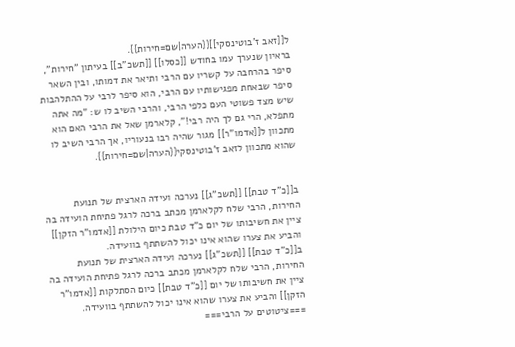ל[[זאב ז'בוטינסקי]]{{הערה|שם=חירות}}.
בראיון שנערך עמו בחודש [[כסלו]] [[תשכ"ב]] בעיתון "חירות", סיפר בהרחבה על קשריו עם הרבי ותיאר את דמותו, ובין השאר סיפר שבאחת מפגישותיו עם הרבי, הוא סיפר לרבי על ההתלהבות שיש מצד פשוטי העם כלפי הרבי, והרבי השיב לו ש: "מה אתה מתפלא, הרי גם לך היה רבי!", קלארמן שאל את הרבי האם הוא מתכוון ל[[אדמו"ר]] מגור שהיה רבו בנעוריו, אך הרבי השיב לו שהוא מתכוון לזאב ז'בוטינסקי{{הערה|שם=חירות}}.


ב[[כ"ד טבת]] [[תשכ"ג]] נערכה ועידה הארצית של תנועת החירות, הרבי שלח לקלארמן מכתב ברכה לרגל פתיחת הועידה בה ציין את חשיבותו של יום כ"ד טבת כיום הילולת [[אדמו"ר הזקן]] והביע את צערו שהוא אינו יכול להשתתף בוועידה.
ב[[כ"ד טבת]] [[תשכ"ג]] נערכה ועידה הארצית של תנועת החירות, הרבי שלח לקלארמן מכתב ברכה לרגל פתיחת הועידה בה ציין את חשיבותו של יום [[כ"ד טבת]] כיום הסתלקות [[אדמו"ר הזקן]] והביע את צערו שהוא אינו יכול להשתתף בוועידה.
===ציטוטים על הרבי===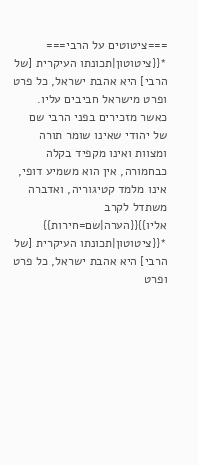===ציטוטים על הרבי===
*{{ציטוטון|תכונתו העיקרית [של הרבי] היא אהבת ישראל, כל פרט ופרט מישראל חביבים עליו. כאשר מזכירים בפני הרבי שם של יהודי שאינו שומר תורה ומצוות ואינו מקפיד בקלה כבחמורה, אין הוא משמיע דופי, אינו מלמד קטיגוריה, ואדברה משתדל לקרב אליו}}{{הערה|שם=חירות}}
*{{ציטוטון|תכונתו העיקרית [של הרבי] היא אהבת ישראל, כל פרט ופרט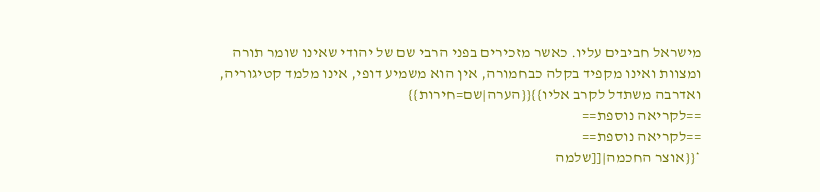מישראל חביבים עליו. כאשר מזכירים בפני הרבי שם של יהודי שאינו שומר תורה ומצוות ואינו מקפיד בקלה כבחמורה, אין הוא משמיע דופי, אינו מלמד קטיגוריה, ואדרבה משתדל לקרב אליו}}{{הערה|שם=חירות}}
==לקריאה נוספת==
==לקריאה נוספת==
*{{אוצר החכמה|[[שלמה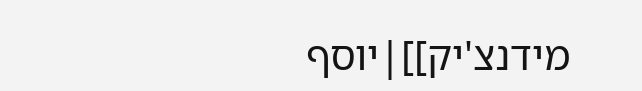מידנצ'יק]]|יוסף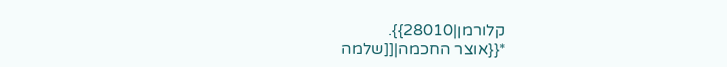קלורמן|28010}}.
*{{אוצר החכמה|[[שלמה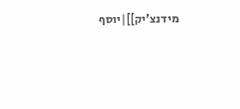מידנצ'יק]]|יוסף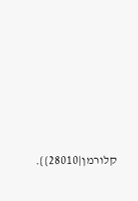קלורמן|28010}}.